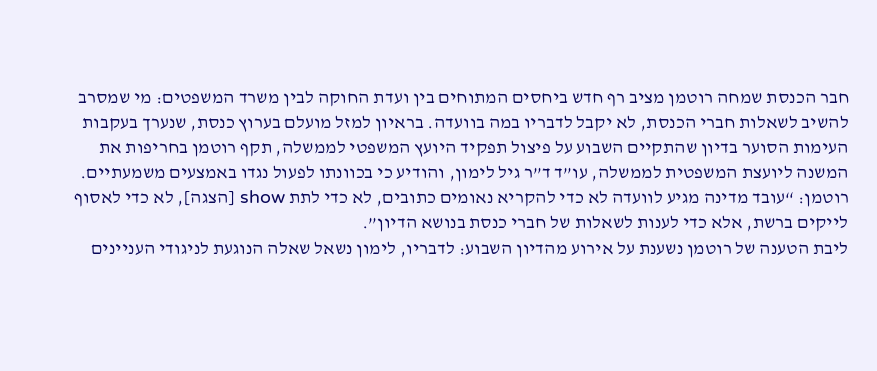חבר הכנסת שמחה רוטמן מציב רף חדש ביחסים המתוחים בין ועדת החוקה לבין משרד המשפטים: מי שמסרב להשיב לשאלות חברי הכנסת, לא יקבל לדבריו במה בוועדה. בראיון למזל מועלם בערוץ כנסת, שנערך בעקבות העימות הסוער בדיון שהתקיים השבוע על פיצול תפקיד היועץ המשפטי לממשלה, תקף רוטמן בחריפות את המשנה ליועצת המשפטית לממשלה, עו”ד ד”ר גיל לימון, והודיע כי בכוונתו לפעול נגדו באמצעים משמעתיים. רוטמן: “עובד מדינה מגיע לוועדה לא כדי להקריא נאומים כתובים, לא כדי לתת show [הצגה], לא כדי לאסוף לייקים ברשת, אלא כדי לענות לשאלות של חברי כנסת בנושא הדיון”.
ליבת הטענה של רוטמן נשענת על אירוע מהדיון השבוע: לדבריו, לימון נשאל שאלה הנוגעת לניגודי העניינים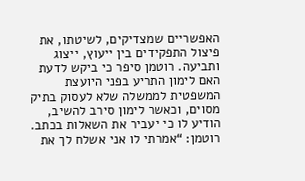האפשריים שמצדיקים, לשיטתו, את פיצול התפקידים בין ייעוץ, ייצוג ותביעה. רוטמן סיפר כי ביקש לדעת האם לימון התריע בפני היועצת המשפטית לממשלה שלא לעסוק בתיק מסוים, וכאשר לימון סירב להשיב, הודיע לו כי יעביר את השאלות בכתב. רוטמן: “אמרתי לו אני אשלח לך את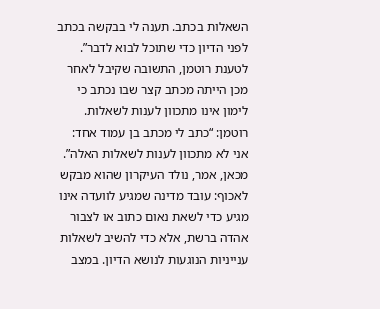השאלות בכתב. תענה לי בבקשה בכתב לפני הדיון כדי שתוכל לבוא לדבר”.
לטענת רוטמן, התשובה שקיבל לאחר מכן הייתה מכתב קצר שבו נכתב כי לימון אינו מתכוון לענות לשאלות. רוטמן: “כתב לי מכתב בן עמוד אחד: אני לא מתכוון לענות לשאלות האלה”. מכאן, אמר, נולד העיקרון שהוא מבקש לאכוף: עובד מדינה שמגיע לוועדה אינו מגיע כדי לשאת נאום כתוב או לצבור אהדה ברשת, אלא כדי להשיב לשאלות ענייניות הנוגעות לנושא הדיון. במצב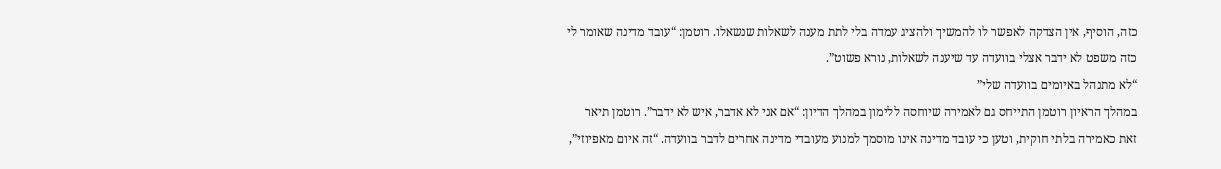כזה, הוסיף, אין הצדקה לאפשר לו להמשיך ולהציג עמדה בלי לתת מענה לשאלות שנשאלו. רוטמן: “עובד מדינה שאומר לי כזה משפט לא ידבר אצלי בוועדה עד שיענה לשאלות, נורא פשוט”.
“לא מתנהל באיומים בוועדה שלי”
במהלך הראיון רוטמן התייחס גם לאמירה שיוחסה ללימון במהלך הדיון: “אם אני לא אדבר, איש לא ידבר”. רוטמן תיאר זאת כאמירה בלתי חוקית, וטען כי עובד מדינה אינו מוסמך למנוע מעובדי מדינה אחרים לדבר בוועדה. “זה איום מאפיוזי”,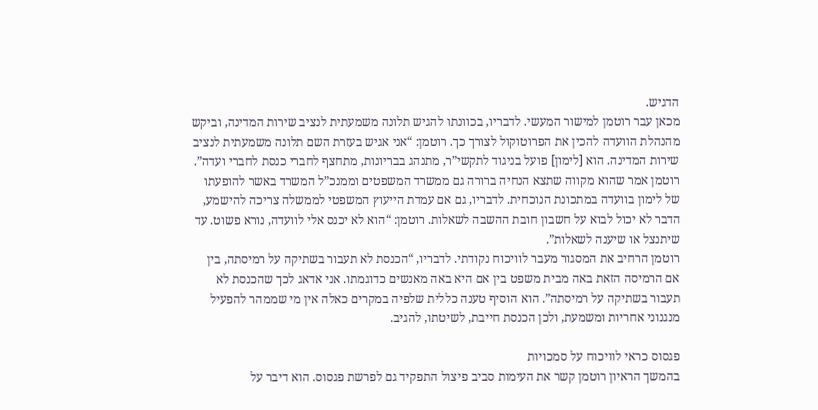הדגיש.
מכאן עבר רוטמן למישור המעשי. לדבריו, בכוונתו להגיש תלונה משמעתית לנציב שירות המדינה, וביקש מהנהלת הוועדה להכין את הפרוטוקול לצורך כך. רוטמן: “אני אגיש בעזרת השם תלונה משמעתית לנציב שירות המדינה. הוא [לימון] פועל בניגוד לתקשי”ר, מתנהג בבריונות, מתחצף לחברי כנסת לחברי ועדה”.
רוטמן אמר שהוא מקווה שתצא הנחיה ברורה גם ממשרד המשפטים וממנכ”ל המשרד באשר להופעתו של לימון בוועדה במתכונת הנוכחית. לדבריו, גם אם עמדת הייעוץ המשפטי לממשלה צריכה להישמע, הדבר לא יכול לבוא על חשבון חובת ההשבה לשאלות. רוטמן: “הוא לא יכנס אלי לוועדה, נורא פשוט. עד שיתנצל או שיענה לשאלות”.
רוטמן הרחיב את המסגור מעבר לוויכוח נקודתי. לדבריו, “הכנסת לא תעבור בשתיקה על רמיסתה, בין אם הרמיסה הזאת באה מבית משפט בין אם היא באה מאנשים כדוגמתו. אני אדאג לכך שהכנסת לא תעבור בשתיקה על רמיסתה”. הוא הוסיף טענה כללית שלפיה במקרים כאלה אין מי שממהר להפעיל מנגנוני אחריות ומשמעת, ולכן הכנסת חייבת, לשיטתו, להגיב.

פגסוס כראי לוויכוח על סמכויות
בהמשך הראיון רוטמן קשר את העימות סביב פיצול התפקיד גם לפרשת פגסוס. הוא דיבר על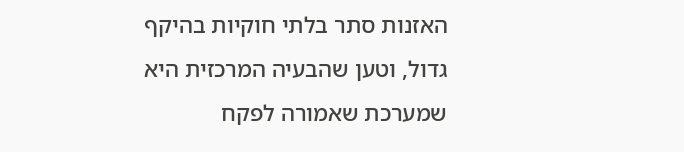האזנות סתר בלתי חוקיות בהיקף גדול, וטען שהבעיה המרכזית היא שמערכת שאמורה לפקח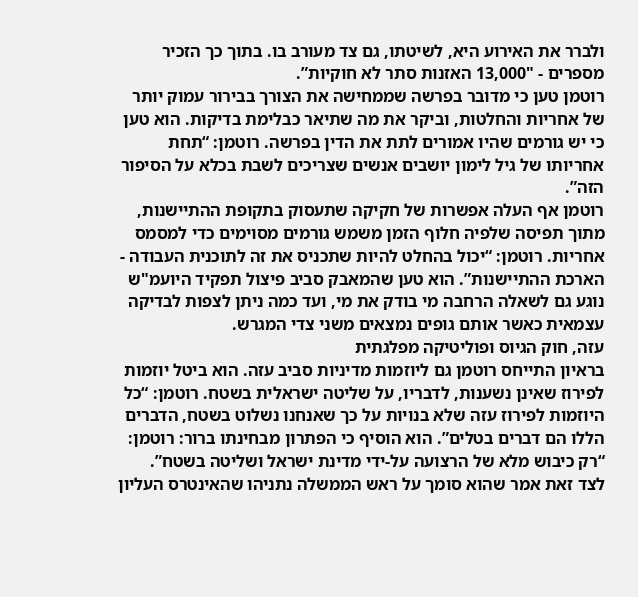ולברר את האירוע היא, לשיטתו, גם צד מעורב בו. בתוך כך הזכיר מספרים - "13,000 האזנות סתר לא חוקיות”.
רוטמן טען כי מדובר בפרשה שממחישה את הצורך בבירור עמוק יותר של אחריות והחלטות, וביקר את מה שתיאר כבלימת בדיקות. הוא טען כי יש גורמים שהיו אמורים לתת את הדין בפרשה. רוטמן: “תחת אחריותו של גיל לימון יושבים אנשים שצריכים לשבת בכלא על הסיפור הזה”.
רוטמן אף העלה אפשרות של חקיקה שתעסוק בתקופת ההתיישנות, מתוך תפיסה שלפיה חלוף הזמן משמש גורמים מסוימים כדי למסמס אחריות. רוטמן: “יכול בהחלט להיות שתכניס את זה לתוכנית העבודה - הארכת ההתיישנות”. הוא טען שהמאבק סביב פיצול תפקיד היועמ"ש נוגע גם לשאלה הרחבה מי בודק את מי, ועד כמה ניתן לצפות לבדיקה עצמאית כאשר אותם גופים נמצאים משני צדי המגרש.
עזה, חוק הגיוס ופוליטיקה מפלגתית
בראיון התייחס רוטמן גם ליוזמות מדיניות סביב עזה. הוא ביטל יוזמות לפירוז שאינן נשענות, לדבריו, על שליטה ישראלית בשטח. רוטמן: “כל היוזמות לפירוז עזה שלא בנויות על כך שאנחנו נשלוט בשטח, הדברים הללו הם דברים בטלים”. הוא הוסיף כי הפתרון מבחינתו ברור: רוטמן: “רק כיבוש מלא של הרצועה על-ידי מדינת ישראל ושליטה בשטח”.
לצד זאת אמר שהוא סומך על ראש הממשלה נתניהו שהאינטרס העליון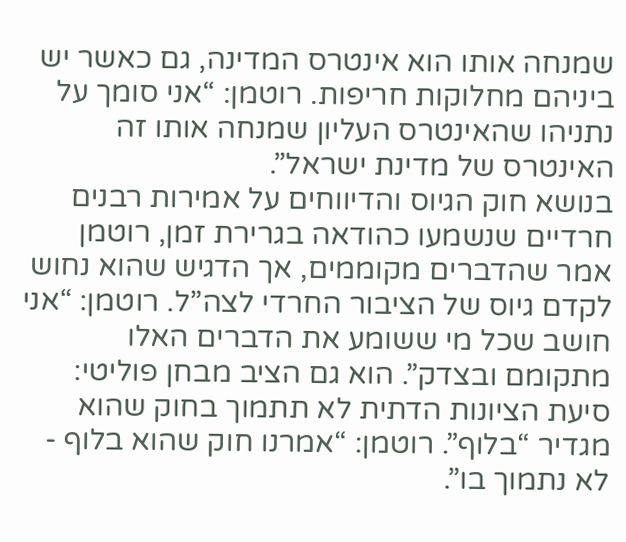שמנחה אותו הוא אינטרס המדינה, גם כאשר יש ביניהם מחלוקות חריפות. רוטמן: “אני סומך על נתניהו שהאינטרס העליון שמנחה אותו זה האינטרס של מדינת ישראל”.
בנושא חוק הגיוס והדיווחים על אמירות רבנים חרדיים שנשמעו כהודאה בגרירת זמן, רוטמן אמר שהדברים מקוממים, אך הדגיש שהוא נחוש לקדם גיוס של הציבור החרדי לצה”ל. רוטמן: “אני חושב שכל מי ששומע את הדברים האלו מתקומם ובצדק”. הוא גם הציב מבחן פוליטי: סיעת הציונות הדתית לא תתמוך בחוק שהוא מגדיר “בלוף”. רוטמן: “אמרנו חוק שהוא בלוף - לא נתמוך בו”.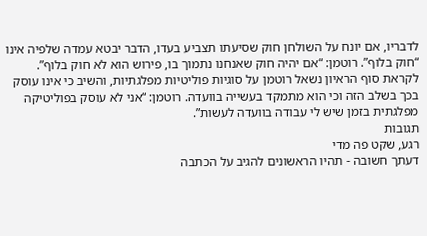לדבריו, אם יונח על השולחן חוק שסיעתו תצביע בעדו, הדבר יבטא עמדה שלפיה אינו “חוק בלוף”. רוטמן: “אם יהיה חוק שאנחנו נתמוך בו, פירוש הוא לא חוק בלוף”.
לקראת סוף הראיון נשאל רוטמן על סוגיות פוליטיות מפלגתיות, והשיב כי אינו עוסק בכך בשלב הזה וכי הוא מתמקד בעשייה בוועדה. רוטמן: “אני לא עוסק בפוליטיקה מפלגתית בזמן שיש לי עבודה בוועדה לעשות”.
תגובות
רגע, שקט פה מדי
דעתך חשובה - תהיו הראשונים להגיב על הכתבה